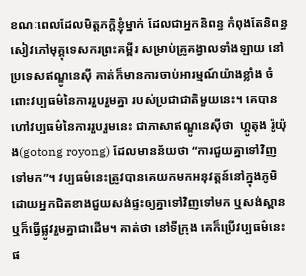ខណៈពេលដែលមិត្តភក្តិខ្ញុំម្នាក់ ដែលជាអ្នកនិពន្ធ កំពុងតែនិពន្ធសៀវភៅមុគ្គុទេសករព្រះគម្ពីរ សម្រាប់គ្រូគង្វាលទាំងឡាយ នៅប្រទេសឥណ្ឌូនេស៊ី គាត់ក៏មានការចាប់អារម្មណ៍យ៉ាងខ្លាំង ចំពោះវប្បធម៌នៃការរួបរួមគ្នា របស់ប្រជាជាតិមួយនេះ។ គេបានហៅវប្បធម៌នៃការរួបរួមនេះ ជាភាសាឥណ្ឌូនេស៊ីថា  ហ្គូតុង រ៉ូយ៉ុង(gotong royong) ដែលមានន័យថា “ការជួយគ្នាទៅវិញទៅមក”។ វប្បធម៌នេះត្រូវបានគេយកមកអនុវត្តន៍នៅក្នុងភូមិ ដោយអ្នកជិតខាងជួយសង់ផ្ទះឲ្យគ្នាទៅវិញទៅមក ឬសង់ស្ពាន ឬក៏ធ្វើផ្លូវរួមគ្នាជាដើម។ គាត់ថា នៅទីក្រុង គេក៏ប្រើវប្បធម៌នេះផ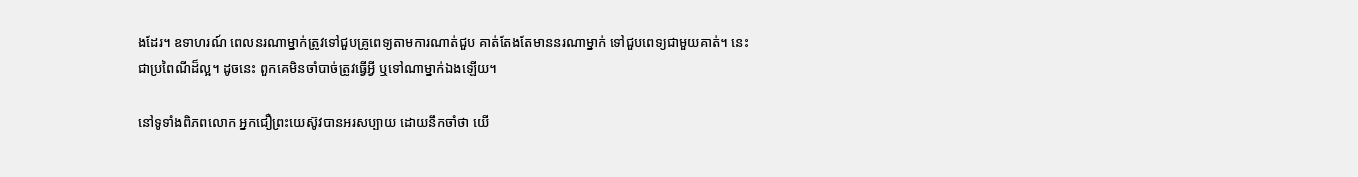ងដែរ។ ឧទាហរណ៍ ពេលនរណាម្នាក់ត្រូវទៅជួបគ្រូពេទ្យតាមការណាត់ជួប គាត់តែងតែមាននរណាម្នាក់ ទៅជួបពេទ្យជាមួយគាត់។ នេះជាប្រពៃណីដ៏ល្អ។ ដូចនេះ ពួកគេមិនចាំបាច់ត្រូវធ្វើអ្វី ឬទៅណាម្នាក់ឯងឡើយ។

នៅទូទាំងពិភពលោក អ្នកជឿព្រះយេស៊ូវបានអរសប្បាយ ដោយនឹកចាំថា យើ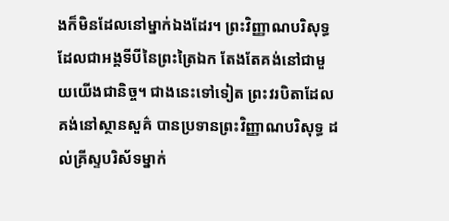ងក៏មិនដែលនៅម្នាក់ឯងដែរ។ ព្រះវិញ្ញាណបរិសុទ្ធដែលជាអង្គទីបីនៃព្រះត្រៃឯក តែងតែគង់នៅជាមួយយើងជានិច្ច។ ជាងនេះទៅទៀត ព្រះវរបិតាដែលគង់នៅស្ថានសួគ៌ បានប្រទានព្រះវិញ្ញាណបរិសុទ្ធ ដល់គ្រីស្ទបរិស័ទម្នាក់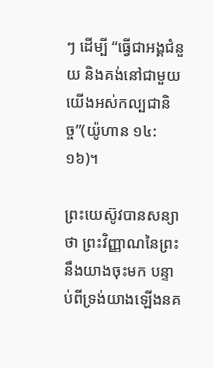ៗ ដើម្បី “ធ្វើជាអង្គជំនួយ និងគង់នៅជាមួយយើងអស់កល្បជានិច្ច”(យ៉ូហាន ១៤:១៦)។

ព្រះយេស៊ូវបានសន្យាថា ព្រះវិញ្ញាណនៃព្រះ នឹងយាងចុះមក បន្ទាប់ពីទ្រង់យាងឡើងនគ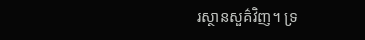រស្ថានសួគ៌វិញ។ ទ្រ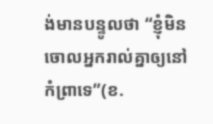ង់មានបន្ទូលថា “ខ្ញុំមិនចោលអ្នករាល់គ្នាឲ្យនៅកំព្រាទេ”(ខ.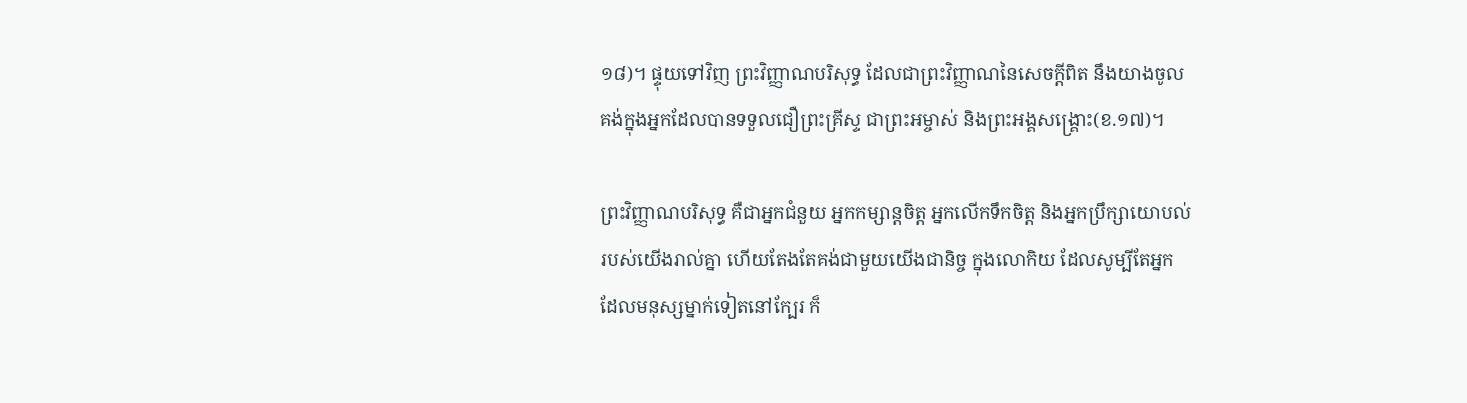១៨)។ ផ្ទុយទៅវិញ ព្រះវិញ្ញាណបរិសុទ្ធ ដែលជាព្រះវិញ្ញាណនៃសេចក្តីពិត នឹងយាងចូលគង់ក្នុងអ្នកដែលបានទទួលជឿព្រះគ្រីស្ទ ជាព្រះអម្ចាស់ និងព្រះអង្គសង្រ្គោះ(ខ.១៧)។

ព្រះវិញ្ញាណបរិសុទ្ធ គឺជាអ្នកជំនួយ អ្នកកម្សាន្តចិត្ត អ្នកលើកទឹកចិត្ត និងអ្នកប្រឹក្សាយោបល់ របស់យើងរាល់គ្នា ហើយតែងតែគង់ជាមួយយើងជានិច្ច ក្នុងលោកិយ ដែលសូម្បីតែអ្នកដែលមនុស្សម្នាក់ទៀតនៅក្បែរ ក៏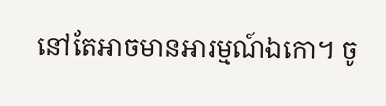នៅតែអាចមានអារម្មណ៍ឯកោ។ ចូ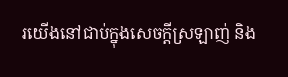រយើងនៅជាប់ក្នុងសេចក្តីស្រឡាញ់ និង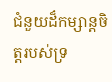ជំនួយដ៏កម្សាន្តចិត្តរបស់ទ្រ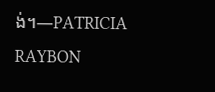ង់។—PATRICIA RAYBON